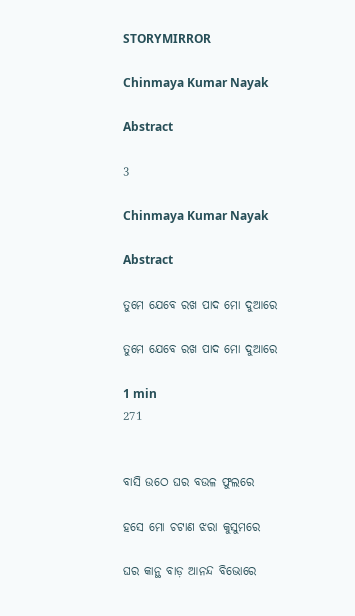STORYMIRROR

Chinmaya Kumar Nayak

Abstract

3

Chinmaya Kumar Nayak

Abstract

ତୁମେ ଯେବେ ରଖ ପାଦ ମୋ ଦୁଆରେ

ତୁମେ ଯେବେ ରଖ ପାଦ ମୋ ଦୁଆରେ

1 min
271


ବାସି ଉଠେ ଘର ବଉଳ ଫୁଲରେ

ହସେ ମୋ ଚଟାଣ ଝରା କୁସୁମରେ

ଘର କାନ୍ଥ ବାଡ଼ ଆନନ୍ଦ ବିଭୋରେ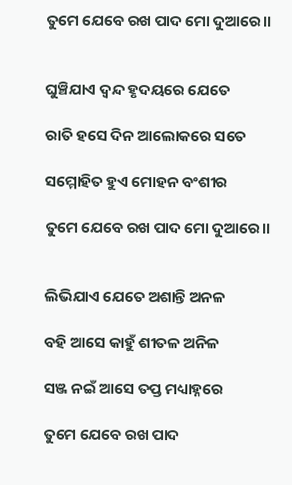ତୁମେ ଯେବେ ରଖ ପାଦ ମୋ ଦୁଆରେ।।


ଘୁଞ୍ଚିଯାଏ ଦ୍ଵନ୍ଦ ହୃଦୟରେ ଯେତେ

ରାତି ହସେ ଦିନ ଆଲୋକରେ ସତେ

ସମ୍ମୋହିତ ହୁଏ ମୋହନ ବଂଶୀର

ତୁମେ ଯେବେ ରଖ ପାଦ ମୋ ଦୁଆରେ।।


ଲିଭିଯାଏ ଯେତେ ଅଶାନ୍ତି ଅନଳ

ବହି ଆସେ କାହୁଁ ଶୀତଳ ଅନିଳ

ସଞ୍ଜ ନଇଁ ଆସେ ତପ୍ତ ମଧ୍ୟାହ୍ନରେ

ତୁମେ ଯେବେ ରଖ ପାଦ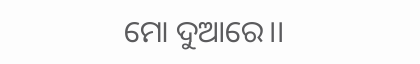ମୋ ଦୁଆରେ।।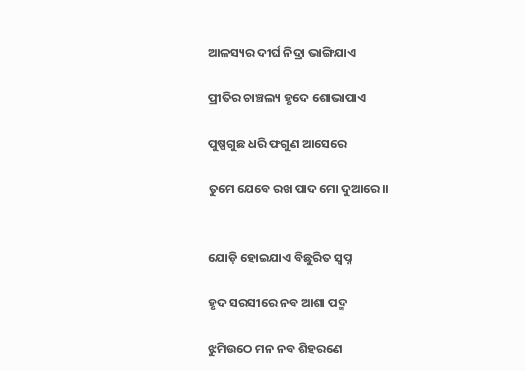ଆଳସ୍ୟର ଦୀର୍ଘ ନିଦ୍ରା ଭାଙ୍ଗିଯାଏ

ପ୍ରୀତିର ଚାଞ୍ଚଲ୍ୟ ହୃଦେ ଶୋଭାପାଏ

ପୁଷ୍ପଗୁଛ ଧରି ଫଗୁଣ ଆସେରେ

ତୁମେ ଯେବେ ରଖ ପାଦ ମୋ ଦୁଆରେ।।


ଯୋଡ଼ି ହୋଇଯାଏ ବିଛୁରିତ ସ୍ୱପ୍ନ

ହୃଦ ସରସୀରେ ନବ ଆଶା ପଦ୍ମ

ଝୁମିଉଠେ ମନ ନବ ଶିହରଣେ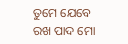ତୁମେ ଯେବେ ରଖ ପାଦ ମୋ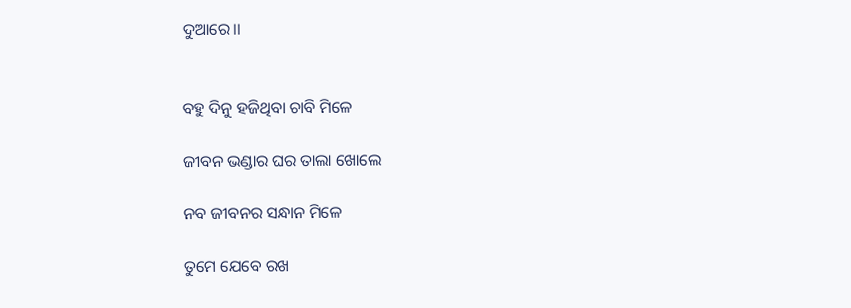ଦୁଆରେ।।


ବହୁ ଦିନୁ ହଜିଥିବା ଚାବି ମିଳେ

ଜୀବନ ଭଣ୍ଡାର ଘର ତାଲା ଖୋଲେ

ନବ ଜୀବନର ସନ୍ଧାନ ମିଳେ

ତୁମେ ଯେବେ ରଖ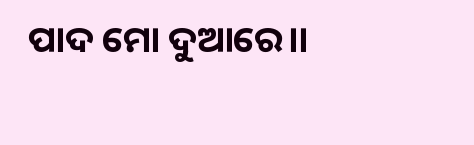ପାଦ ମୋ ଦୁଆରେ।।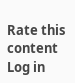Rate this content
Log in